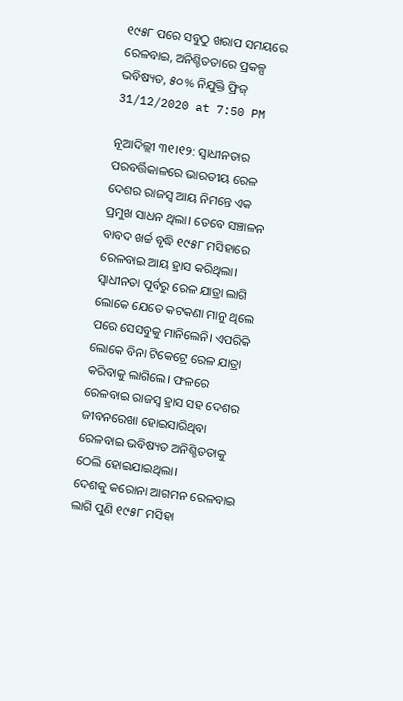୧୯୫୮ ପରେ ସବୁଠୁ ଖରାପ ସମୟରେ ରେଳବାଇ, ଅନିଶ୍ଚିତତାରେ ପ୍ରକଳ୍ପ ଭବିଷ୍ୟତ, ୫୦% ନିଯୁକ୍ତି ଫ୍ରିଜ୍
31/12/2020 at 7:50 PM

ନୂଆଦିଲ୍ଲୀ ୩୧।୧୨: ସ୍ୱାଧୀନତାର ପରବର୍ତ୍ତିକାଳରେ ଭାରତୀୟ ରେଳ ଦେଶର ରାଜସ୍ୱ ଆୟ ନିମନ୍ତେ ଏକ ପ୍ରମୁଖ ସାଧନ ଥିଲା। ତେବେ ସଞ୍ଚାଳନ ବାବଦ ଖର୍ଚ୍ଚ ବୃଦ୍ଧି ୧୯୫୮ ମସିହାରେ ରେଳବାଇ ଆୟ ହ୍ରାସ କରିଥିଲା। ସ୍ୱାଧୀନତା ପୂର୍ବରୁ ରେଳ ଯାତ୍ରା ଲାଗି ଲୋକେ ଯେତେ କଟକଣା ମାନୁ ଥିଲେ ପରେ ସେସବୁକୁ ମାନିଲେନି। ଏପରିକି ଲୋକେ ବିନା ଟିକେଟ୍ରେ ରେଳ ଯାତ୍ରା କରିବାକୁ ଲାଗିଲେ। ଫଳରେ ରେଳବାଇ ରାଜସ୍ୱ ହ୍ରାସ ସହ ଦେଶର ଜୀବନରେଖା ହୋଇସାରିଥିବା ରେଳବାଇ ଭବିଷ୍ୟତ ଅନିଶ୍ଚିତତାକୁ ଠେଲି ହୋଇଯାଇଥିଲା।
ଦେଶକୁ କରୋନା ଆଗମନ ରେଳବାଇ ଲାଗି ପୁଣି ୧୯୫୮ ମସିହା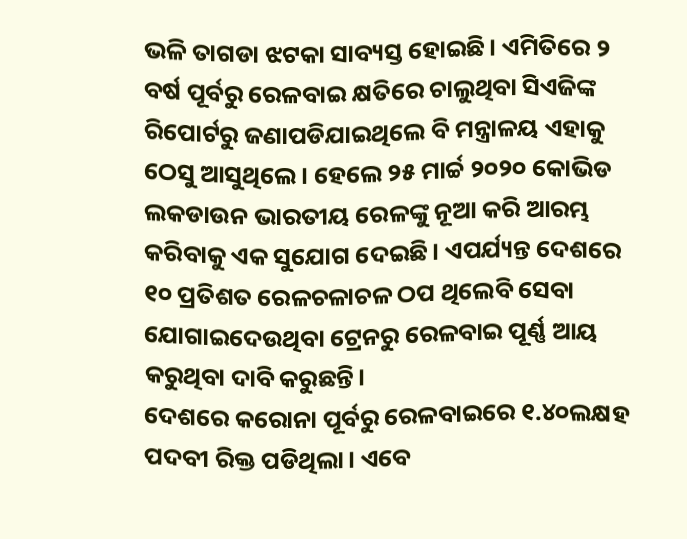ଭଳି ତାଗଡା ଝଟକା ସାବ୍ୟସ୍ତ ହୋଇଛି। ଏମିତିରେ ୨ ବର୍ଷ ପୂର୍ବରୁ ରେଳବାଇ କ୍ଷତିରେ ଚାଲୁଥିବା ସିଏଜିଙ୍କ ରିପୋର୍ଟରୁ ଜଣାପଡିଯାଇଥିଲେ ବି ମନ୍ତ୍ରାଳୟ ଏହାକୁ ଠେସୁ ଆସୁଥିଲେ। ହେଲେ ୨୫ ମାର୍ଚ୍ଚ ୨୦୨୦ କୋଭିଡ ଲକଡାଉନ ଭାରତୀୟ ରେଳଙ୍କୁ ନୂଆ କରି ଆରମ୍ଭ କରିବାକୁ ଏକ ସୁଯୋଗ ଦେଇଛି। ଏପର୍ଯ୍ୟନ୍ତ ଦେଶରେ ୧୦ ପ୍ରତିଶତ ରେଳଚଳାଚଳ ଠପ ଥିଲେବି ସେବା ଯୋଗାଇଦେଉଥିବା ଟ୍ରେନରୁ ରେଳବାଇ ପୂର୍ଣ୍ଣ ଆୟ କରୁଥିବା ଦାବି କରୁଛନ୍ତି।
ଦେଶରେ କରୋନା ପୂର୍ବରୁ ରେଳବାଇରେ ୧.୪୦ଲକ୍ଷହ ପଦବୀ ରିକ୍ତ ପଡିଥିଲା। ଏବେ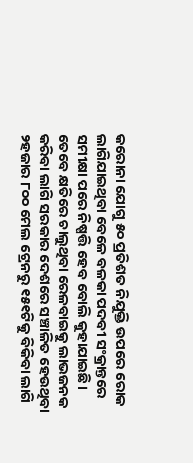କରୋନା ଯୋଗୁ ୫୦ ପ୍ରତିଶତ ନିଯୁକ୍ତି ଉପରେ ରୋକ ଲାଗିଯାଇଥିବା ବେଳେ ବଳକା ପଦବୀ ସଂକ୍ରାନ୍ତରେ ସମୀକ୍ଷା ପରେ ନିଷ୍ପତ୍ତି ହେବ ବୋଲି କୁହାଯାଇଛି। ତେବେ କ୍ଷତିରେ ଚାଲୁଥିବା ରେଳବାଇକୁ ଲାଭଜନକ କରିବା ଲାଗି ସରକାର ଦେଶରେ ସଞ୍ଚାଳିତ ହେଉଥିବା ୨ହଜାର ୮୦୦ ମେଲ ଟ୍ରେନରୁ ୧୫୧ଟିକୁ ବିକିବା ଲାଗି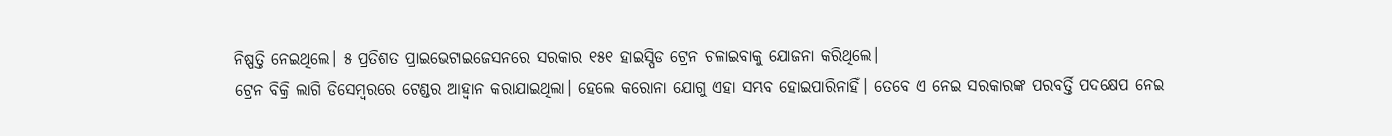ନିଷ୍ପତ୍ତି ନେଇଥିଲେ। ୫ ପ୍ରତିଶତ ପ୍ରାଇଭେଟାଇଜେସନରେ ସରକାର ୧୫୧ ହାଇସ୍ପିଡ ଟ୍ରେନ ଚଳାଇବାକୁ ଯୋଜନା କରିଥିଲେ।
ଟ୍ରେନ ବିକ୍ରି ଲାଗି ଡିସେମ୍ବରରେ ଟେଣ୍ଡର ଆହ୍ୱାନ କରାଯାଇଥିଲା। ହେଲେ କରୋନା ଯୋଗୁ ଏହା ସମ୍ଭବ ହୋଇପାରିନାହିଁ। ତେବେ ଏ ନେଇ ସରକାରଙ୍କ ପରବର୍ତ୍ତି ପଦକ୍ଷେପ ନେଇ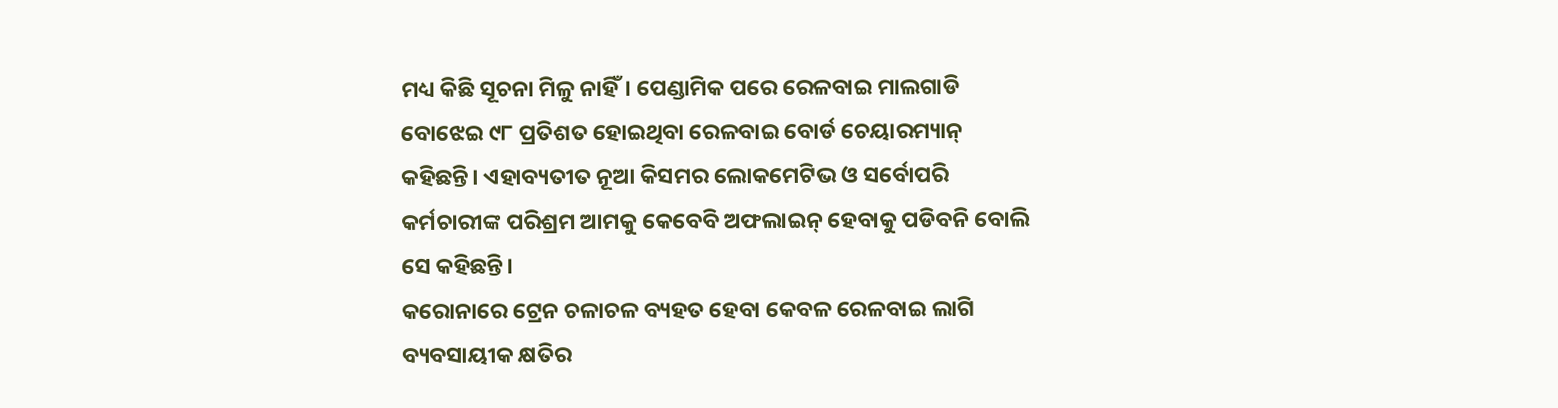ମଧ୍ୟ କିଛି ସୂଚନା ମିଳୁ ନାହିଁ। ପେଣ୍ଡାମିକ ପରେ ରେଳବାଇ ମାଲଗାଡି ବୋଝେଇ ୯୮ ପ୍ରତିଶତ ହୋଇଥିବା ରେଳବାଇ ବୋର୍ଡ ଚେୟାରମ୍ୟାନ୍ କହିଛନ୍ତି। ଏହାବ୍ୟତୀତ ନୂଆ କିସମର ଲୋକମେଟିଭ ଓ ସର୍ବୋପରି କର୍ମଚାରୀଙ୍କ ପରିଶ୍ରମ ଆମକୁ କେବେବି ଅଫଲାଇନ୍ ହେବାକୁ ପଡିବନି ବୋଲି ସେ କହିଛନ୍ତି।
କରୋନାରେ ଟ୍ରେନ ଚଳାଚଳ ବ୍ୟହତ ହେବା କେବଳ ରେଳବାଇ ଲାଗି ବ୍ୟବସାୟୀକ କ୍ଷତିର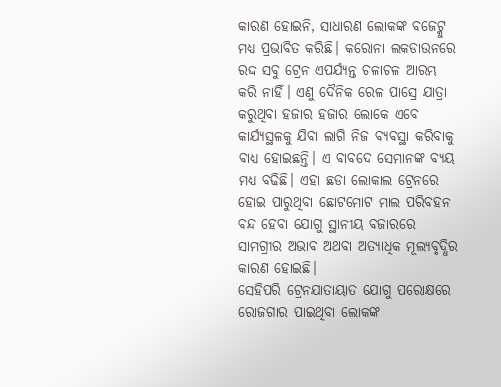କାରଣ ହୋଇନି, ସାଧାରଣ ଲୋକଙ୍କ ବଜେଟ୍କୁ ମଧ୍ୟ ପ୍ରଭାବିତ କରିଛି। କରୋନା ଲକଡାଉନରେ ରଦ୍ଦ ସବୁ ଟ୍ରେନ ଏପର୍ଯ୍ୟନ୍ତ ଚଳାଚଳ ଆରମ୍ଭ କରି ନାହିଁ। ଏଣୁ ଦୈନିକ ରେଳ ପାସ୍ରେ ଯାତ୍ରା କରୁଥିବା ହଜାର ହଜାର ଲୋକେ ଏବେ କାର୍ଯ୍ୟସ୍ଥଳକୁ ଯିବା ଲାଗି ନିଜ ବ୍ୟବସ୍ଥା କରିବାକୁ ବାଧ୍ୟ ହୋଇଛନ୍ତି। ଏ ବାବଦେ ସେମାନଙ୍କ ବ୍ୟୟ ମଧ୍ୟ ବଢିଛି। ଏହା ଛଡା ଲୋକାଲ ଟ୍ରେନରେ ହୋଇ ପାରୁଥିବା ଛୋଟମୋଟ ମାଲ ପରିବହନ ବନ୍ଦ ହେବା ଯୋଗୁ ସ୍ଥାନୀୟ ବଜାରରେ ସାମଗ୍ରୀର ଅଭାବ ଅଥବା ଅତ୍ୟାଧିକ ମୂଲ୍ୟବୃଦ୍ଧିର କାରଣ ହୋଇଛି।
ସେହିପରି ଟ୍ରେନଯାତାୟାତ ଯୋଗୁ ପରୋକ୍ଷରେ ରୋଜଗାର ପାଇଥିବା ଲୋକଙ୍କ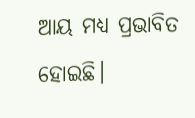ଆୟ ମଧ୍ୟ ପ୍ରଭାବିତ ହୋଇଛି।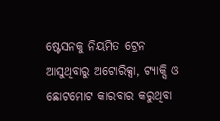ଷ୍ଟେସନକୁ ନିୟମିତ ଟ୍ରେନ ଆସୁଥିବାରୁ ଅଟୋରିକ୍ସା, ଟ୍ୟାକ୍ସି ଓ ଛୋଟମୋଟ କାରବାର କରୁଥିବା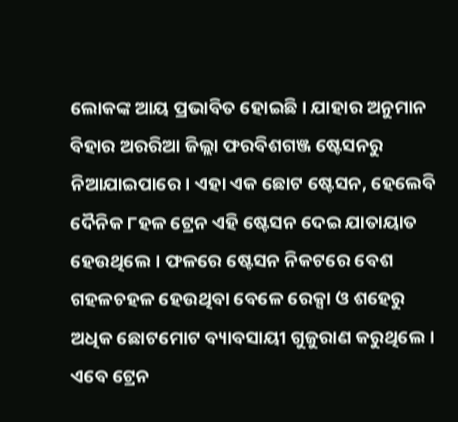ଲୋକଙ୍କ ଆୟ ପ୍ରଭାବିତ ହୋଇଛି। ଯାହାର ଅନୁମାନ ବିହାର ଅରରିଆ ଜିଲ୍ଲା ଫରବିଶଗଞ୍ଜ ଷ୍ଟେସନରୁ ନିଆଯାଇପାରେ। ଏହା ଏକ ଛୋଟ ଷ୍ଟେସନ, ହେଲେବି ଦୈନିକ ୮ହଳ ଟ୍ରେନ ଏହି ଷ୍ଟେସନ ଦେଇ ଯାତାୟାତ ହେଉଥିଲେ। ଫଳରେ ଷ୍ଟେସନ ନିକଟରେ ବେଶ ଗହଳଚହଳ ହେଉଥିବା ବେଳେ ରେକ୍ସା ଓ ଶହେରୁ ଅଧିକ ଛୋଟମୋଟ ବ୍ୟାବସାୟୀ ଗୁଜୁରାଣ କରୁଥିଲେ। ଏବେ ଟ୍ରେନ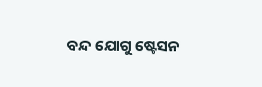ବନ୍ଦ ଯୋଗୁ ଷ୍ଟେସନ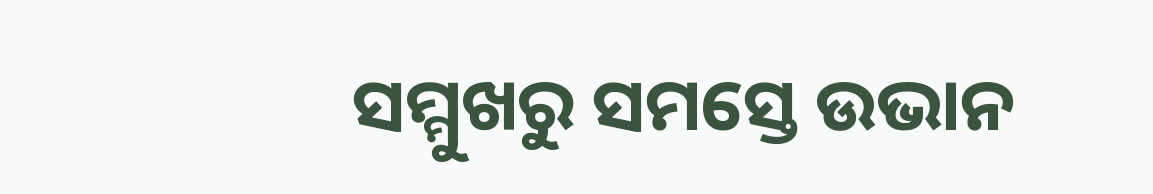ସମ୍ମୁଖରୁ ସମସ୍ତେ ଉଭାନ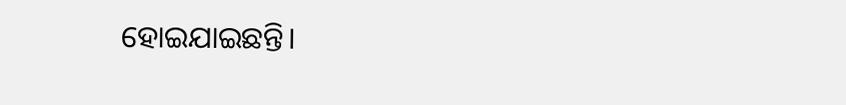ହୋଇଯାଇଛନ୍ତି।